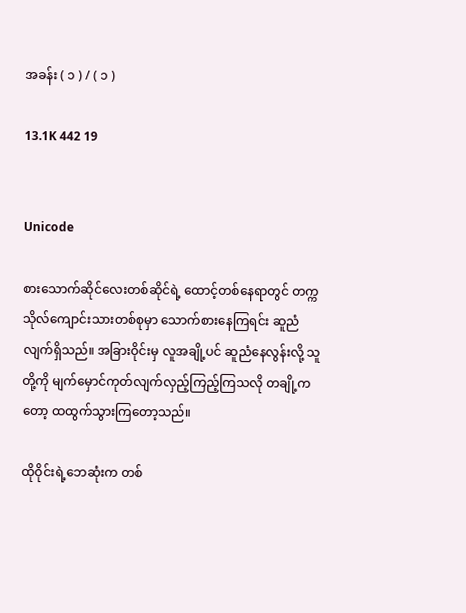အခန်း ( ၁ ) / ( ၁ )

13.1K 442 19


Unicode

စားသောက်ဆိုင်လေးတစ်ဆိုင်ရဲ့ ထောင့်တစ်နေရာတွင် တက္ကသိုလ်ကျောင်းသားတစ်စုမှာ သောက်စားနေကြရင်း ဆူညံလျက်ရှိသည်။ အခြားဝိုင်းမှ လူအချို့ပင် ဆူညံနေလွန်းလို့ သူတို့ကို မျက်မှောင်ကုတ်လျက်လှည့်ကြည့်ကြသလို တချို့ကတော့ ထထွက်သွားကြတော့သည်။

ထိုဝိုင်းရဲ့ဘေဆုံးက တစ်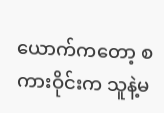ယောက်ကတော့ စကားဝိုင်းက သူနဲ့မ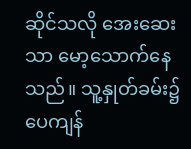ဆိုင်သလို အေးဆေးသာ မော့သောက်နေသည်။ သူ့နှုတ်ခမ်း၌ ပေကျန်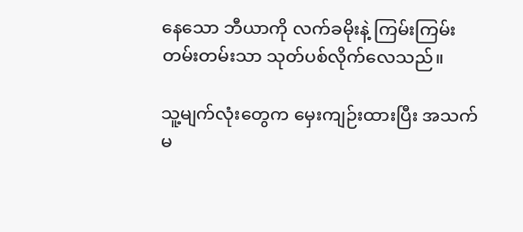နေသော ဘီယာကို လက်ခမိုးနဲ့ ကြမ်းကြမ်းတမ်းတမ်းသာ သုတ်ပစ်လိုက်လေသည်။

သူ့မျက်လုံးတွေက မှေးကျဉ်းထားပြီး အသက်မ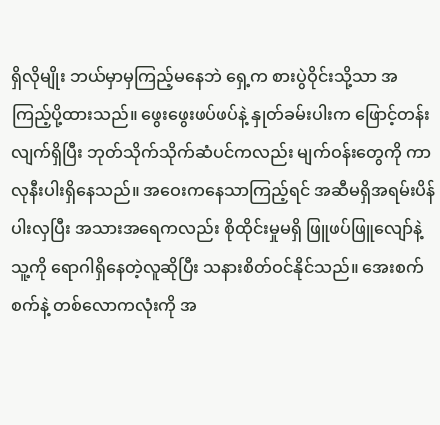ရှိလိုမျိုး ဘယ်မှာမှကြည့်မနေဘဲ ရှေ့က စားပွဲဝိုင်းသို့သာ အကြည့်ပို့ထားသည်။ ဖွေးဖွေးဖပ်ဖပ်နဲ့ နှုတ်ခမ်းပါးက ဖြောင့်တန်းလျက်ရှိပြီး ဘုတ်သိုက်သိုက်ဆံပင်ကလည်း မျက်ဝန်းတွေကို ကာလုနီးပါးရှိနေသည်။ အဝေးကနေသာကြည့်ရင် အဆီမရှိအရမ်းပိန်ပါးလှပြီး အသားအရေကလည်း စိုထိုင်းမှုမရှိ ဖြူဖပ်ဖြူလျော်နဲ့ သူ့ကို ရောဂါရှိနေတဲ့လူဆိုပြီး သနားစိတ်ဝင်နိုင်သည်။ အေးစက်စက်နဲ့ တစ်လောကလုံးကို အ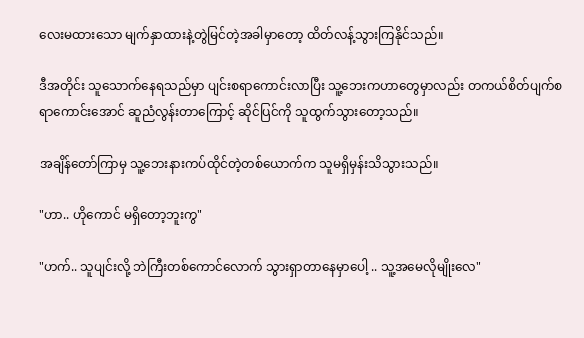လေးမထားသော မျက်နှာထားနဲ့တွဲမြင်တဲ့အခါမှာတော့ ထိတ်လန့်သွားကြနိုင်သည်။

ဒီအတိုင်း သူသောက်နေရသည်မှာ ပျင်းစရာကောင်းလာပြီး သူ့ဘေးကဟာတွေမှာလည်း တကယ်စိတ်ပျက်စရာကောင်းအောင် ဆူညံလွန်းတာကြောင့် ဆိုင်ပြင်ကို သူထွက်သွားတော့သည်။

အချိန်တော်ကြာမှ သူ့ဘေးနားကပ်ထိုင်တဲ့တစ်ယောက်က သူမရှိမှန်းသိသွားသည်။

"ဟာ.. ဟိုကောင် မရှိတော့ဘူးကွ"

"ဟက်.. သူပျင်းလို့ ဘဲကြီးတစ်ကောင်လောက် သွားရှာတာနေမှာပေါ့ .. သူ့အမေလိုမျိုးလေ"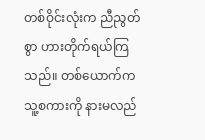တစ်ဝိုင်းလုံးက ညီညွတ်စွာ ဟားတိုက်ရယ်ကြသည်။ တစ်ယောက်က သူ့စကားကို နားမလည်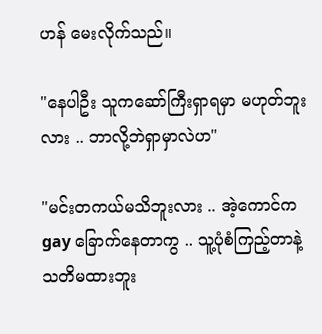ဟန် မေးလိုက်သည်။

"နေပါဦး သူကဆော်ကြီးရှာရမှာ မဟုတ်ဘူးလား .. ဘာလို့ဘဲရှာမှာလဲဟ"

"မင်းတကယ်မသိဘူးလား .. အဲ့ကောင်က gay ခြောက်နေတာကွ .. သူ့ပုံစံကြည့်တာနဲ့ သတိမထားဘူး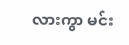လားကွာ မင်း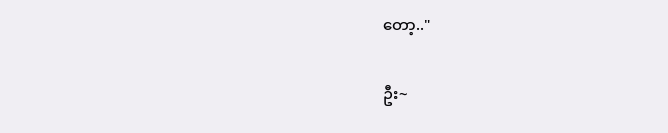တော့.."

ဦး~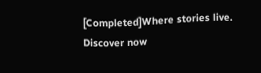[Completed]Where stories live. Discover now